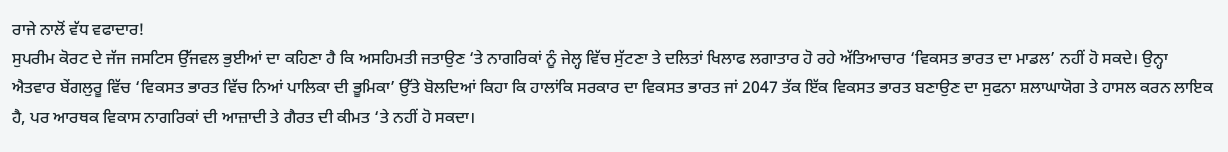ਰਾਜੇ ਨਾਲੋਂ ਵੱਧ ਵਫਾਦਾਰ!
ਸੁਪਰੀਮ ਕੋਰਟ ਦੇ ਜੱਜ ਜਸਟਿਸ ਉੱਜਵਲ ਭੁਈਆਂ ਦਾ ਕਹਿਣਾ ਹੈ ਕਿ ਅਸਹਿਮਤੀ ਜਤਾਉਣ ‘ਤੇ ਨਾਗਰਿਕਾਂ ਨੂੰ ਜੇਲ੍ਹ ਵਿੱਚ ਸੁੱਟਣਾ ਤੇ ਦਲਿਤਾਂ ਖਿਲਾਫ ਲਗਾਤਾਰ ਹੋ ਰਹੇ ਅੱਤਿਆਚਾਰ ‘ਵਿਕਸਤ ਭਾਰਤ ਦਾ ਮਾਡਲ’ ਨਹੀਂ ਹੋ ਸਕਦੇ। ਉਨ੍ਹਾ ਐਤਵਾਰ ਬੇਂਗਲੁਰੂ ਵਿੱਚ ‘ਵਿਕਸਤ ਭਾਰਤ ਵਿੱਚ ਨਿਆਂ ਪਾਲਿਕਾ ਦੀ ਭੂਮਿਕਾ’ ਉੱਤੇ ਬੋਲਦਿਆਂ ਕਿਹਾ ਕਿ ਹਾਲਾਂਕਿ ਸਰਕਾਰ ਦਾ ਵਿਕਸਤ ਭਾਰਤ ਜਾਂ 2047 ਤੱਕ ਇੱਕ ਵਿਕਸਤ ਭਾਰਤ ਬਣਾਉਣ ਦਾ ਸੁਫਨਾ ਸ਼ਲਾਘਾਯੋਗ ਤੇ ਹਾਸਲ ਕਰਨ ਲਾਇਕ ਹੈ, ਪਰ ਆਰਥਕ ਵਿਕਾਸ ਨਾਗਰਿਕਾਂ ਦੀ ਆਜ਼ਾਦੀ ਤੇ ਗੈਰਤ ਦੀ ਕੀਮਤ ‘ਤੇ ਨਹੀਂ ਹੋ ਸਕਦਾ।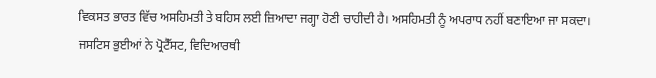ਵਿਕਸਤ ਭਾਰਤ ਵਿੱਚ ਅਸਹਿਮਤੀ ਤੇ ਬਹਿਸ ਲਈ ਜ਼ਿਆਦਾ ਜਗ੍ਹਾ ਹੋਣੀ ਚਾਹੀਦੀ ਹੈ। ਅਸਹਿਮਤੀ ਨੂੰ ਅਪਰਾਧ ਨਹੀਂ ਬਣਾਇਆ ਜਾ ਸਕਦਾ।
ਜਸਟਿਸ ਭੁਈਆਂ ਨੇ ਪ੍ਰੋਟੈੱਸਟ, ਵਿਦਿਆਰਥੀ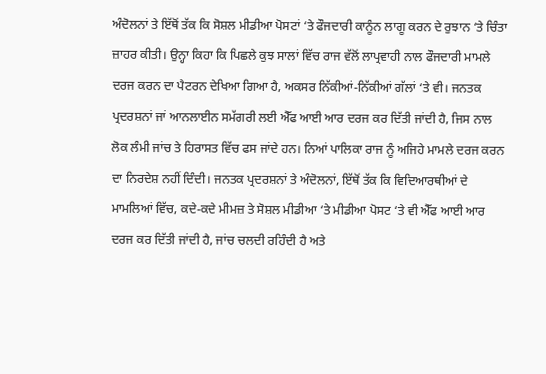ਅੰਦੋਲਨਾਂ ਤੇ ਇੱਥੋਂ ਤੱਕ ਕਿ ਸੋਸ਼ਲ ਮੀਡੀਆ ਪੋਸਟਾਂ ‘ਤੇ ਫੌਜਦਾਰੀ ਕਾਨੂੰਨ ਲਾਗੂ ਕਰਨ ਦੇ ਰੁਝਾਨ ‘ਤੇ ਚਿੰਤਾ ਜ਼ਾਹਰ ਕੀਤੀ। ਉਨ੍ਹਾ ਕਿਹਾ ਕਿ ਪਿਛਲੇ ਕੁਝ ਸਾਲਾਂ ਵਿੱਚ ਰਾਜ ਵੱਲੋਂ ਲਾਪ੍ਰਵਾਹੀ ਨਾਲ ਫੌਜਦਾਰੀ ਮਾਮਲੇ ਦਰਜ ਕਰਨ ਦਾ ਪੈਟਰਨ ਦੇਖਿਆ ਗਿਆ ਹੈ, ਅਕਸਰ ਨਿੱਕੀਆਂ-ਨਿੱਕੀਆਂ ਗੱਲਾਂ ‘ਤੇ ਵੀ। ਜਨਤਕ ਪ੍ਰਦਰਸ਼ਨਾਂ ਜਾਂ ਆਨਲਾਈਨ ਸਮੱਗਰੀ ਲਈ ਐੱਫ ਆਈ ਆਰ ਦਰਜ ਕਰ ਦਿੱਤੀ ਜਾਂਦੀ ਹੈ, ਜਿਸ ਨਾਲ ਲੋਕ ਲੰਮੀ ਜਾਂਚ ਤੇ ਹਿਰਾਸਤ ਵਿੱਚ ਫਸ ਜਾਂਦੇ ਹਨ। ਨਿਆਂ ਪਾਲਿਕਾ ਰਾਜ ਨੂੰ ਅਜਿਹੇ ਮਾਮਲੇ ਦਰਜ ਕਰਨ ਦਾ ਨਿਰਦੇਸ਼ ਨਹੀਂ ਦਿੰਦੀ। ਜਨਤਕ ਪ੍ਰਦਰਸ਼ਨਾਂ ਤੇ ਅੰਦੋਲਨਾਂ, ਇੱਥੋਂ ਤੱਕ ਕਿ ਵਿਦਿਆਰਥੀਆਂ ਦੇ ਮਾਮਲਿਆਂ ਵਿੱਚ, ਕਦੇ-ਕਦੇ ਮੀਮਜ਼ ਤੇ ਸੋਸ਼ਲ ਮੀਡੀਆ ‘ਤੇ ਮੀਡੀਆ ਪੋਸਟ ‘ਤੇ ਵੀ ਐੱਫ ਆਈ ਆਰ ਦਰਜ ਕਰ ਦਿੱਤੀ ਜਾਂਦੀ ਹੈ, ਜਾਂਚ ਚਲਦੀ ਰਹਿੰਦੀ ਹੈ ਅਤੇ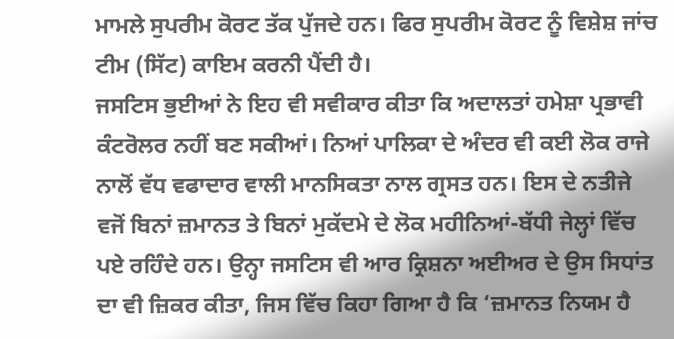ਮਾਮਲੇ ਸੁਪਰੀਮ ਕੋਰਟ ਤੱਕ ਪੁੱਜਦੇ ਹਨ। ਫਿਰ ਸੁਪਰੀਮ ਕੋਰਟ ਨੂੰ ਵਿਸ਼ੇਸ਼ ਜਾਂਚ ਟੀਮ (ਸਿੱਟ) ਕਾਇਮ ਕਰਨੀ ਪੈਂਦੀ ਹੈ।
ਜਸਟਿਸ ਭੁਈਆਂ ਨੇ ਇਹ ਵੀ ਸਵੀਕਾਰ ਕੀਤਾ ਕਿ ਅਦਾਲਤਾਂ ਹਮੇਸ਼ਾ ਪ੍ਰਭਾਵੀ ਕੰਟਰੋਲਰ ਨਹੀਂ ਬਣ ਸਕੀਆਂ। ਨਿਆਂ ਪਾਲਿਕਾ ਦੇ ਅੰਦਰ ਵੀ ਕਈ ਲੋਕ ਰਾਜੇ ਨਾਲੋਂ ਵੱਧ ਵਫਾਦਾਰ ਵਾਲੀ ਮਾਨਸਿਕਤਾ ਨਾਲ ਗ੍ਰਸਤ ਹਨ। ਇਸ ਦੇ ਨਤੀਜੇ ਵਜੋਂ ਬਿਨਾਂ ਜ਼ਮਾਨਤ ਤੇ ਬਿਨਾਂ ਮੁਕੱਦਮੇ ਦੇ ਲੋਕ ਮਹੀਨਿਆਂ-ਬੱਧੀ ਜੇਲ੍ਹਾਂ ਵਿੱਚ ਪਏ ਰਹਿੰਦੇ ਹਨ। ਉਨ੍ਹਾ ਜਸਟਿਸ ਵੀ ਆਰ ਕ੍ਰਿਸ਼ਨਾ ਅਈਅਰ ਦੇ ਉਸ ਸਿਧਾਂਤ ਦਾ ਵੀ ਜ਼ਿਕਰ ਕੀਤਾ, ਜਿਸ ਵਿੱਚ ਕਿਹਾ ਗਿਆ ਹੈ ਕਿ ‘ਜ਼ਮਾਨਤ ਨਿਯਮ ਹੈ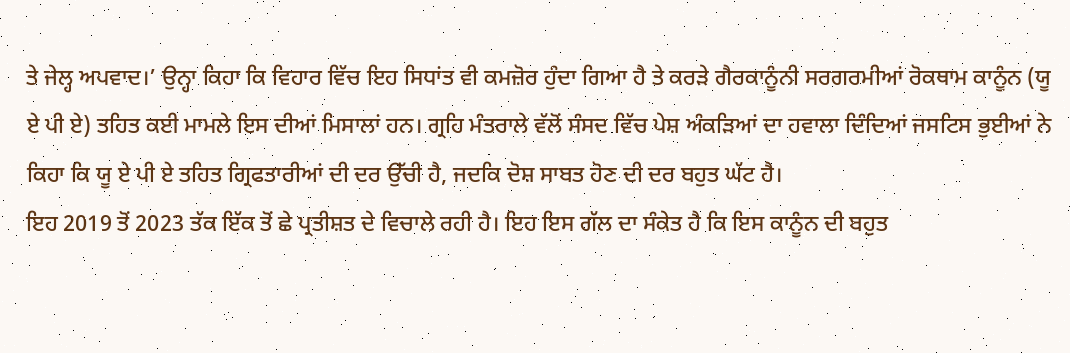ਤੇ ਜੇਲ੍ਹ ਅਪਵਾਦ।’ ਉਨ੍ਹਾ ਕਿਹਾ ਕਿ ਵਿਹਾਰ ਵਿੱਚ ਇਹ ਸਿਧਾਂਤ ਵੀ ਕਮਜ਼ੋਰ ਹੁੰਦਾ ਗਿਆ ਹੈ ਤੇ ਕਰੜੇ ਗੈਰਕਾਨੂੰਨੀ ਸਰਗਰਮੀਆਂ ਰੋਕਥਾਮ ਕਾਨੂੰਨ (ਯੂ ਏ ਪੀ ਏ) ਤਹਿਤ ਕਈ ਮਾਮਲੇ ਇਸ ਦੀਆਂ ਮਿਸਾਲਾਂ ਹਨ। ਗ੍ਰਹਿ ਮੰਤਰਾਲੇ ਵੱਲੋਂ ਸੰਸਦ ਵਿੱਚ ਪੇਸ਼ ਅੰਕੜਿਆਂ ਦਾ ਹਵਾਲਾ ਦਿੰਦਿਆਂ ਜਸਟਿਸ ਭੁਈਆਂ ਨੇ ਕਿਹਾ ਕਿ ਯੂ ਏ ਪੀ ਏ ਤਹਿਤ ਗ੍ਰਿਫਤਾਰੀਆਂ ਦੀ ਦਰ ਉੱਚੀ ਹੈ, ਜਦਕਿ ਦੋਸ਼ ਸਾਬਤ ਹੋਣ ਦੀ ਦਰ ਬਹੁਤ ਘੱਟ ਹੈ।
ਇਹ 2019 ਤੋਂ 2023 ਤੱਕ ਇੱਕ ਤੋਂ ਛੇ ਪ੍ਰਤੀਸ਼ਤ ਦੇ ਵਿਚਾਲੇ ਰਹੀ ਹੈ। ਇਹ ਇਸ ਗੱਲ ਦਾ ਸੰਕੇਤ ਹੈ ਕਿ ਇਸ ਕਾਨੂੰਨ ਦੀ ਬਹੁਤ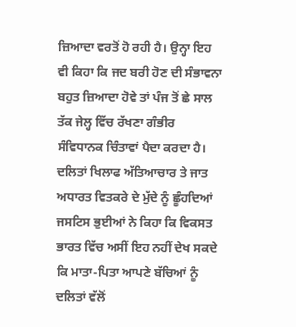ਜ਼ਿਆਦਾ ਵਰਤੋਂ ਹੋ ਰਹੀ ਹੈ। ਉਨ੍ਹਾ ਇਹ ਵੀ ਕਿਹਾ ਕਿ ਜਦ ਬਰੀ ਹੋਣ ਦੀ ਸੰਭਾਵਨਾ ਬਹੁਤ ਜ਼ਿਆਦਾ ਹੋਵੇ ਤਾਂ ਪੰਜ ਤੋਂ ਛੇ ਸਾਲ ਤੱਕ ਜੇਲ੍ਹ ਵਿੱਚ ਰੱਖਣਾ ਗੰਭੀਰ ਸੰਵਿਧਾਨਕ ਚਿੰਤਾਵਾਂ ਪੈਦਾ ਕਰਦਾ ਹੈ। ਦਲਿਤਾਂ ਖਿਲਾਫ ਅੱਤਿਆਚਾਰ ਤੇ ਜਾਤ ਅਧਾਰਤ ਵਿਤਕਰੇ ਦੇ ਮੁੱਦੇ ਨੂੰ ਛੂੰਹਦਿਆਂ ਜਸਟਿਸ ਭੁਈਆਂ ਨੇ ਕਿਹਾ ਕਿ ਵਿਕਸਤ ਭਾਰਤ ਵਿੱਚ ਅਸੀਂ ਇਹ ਨਹੀਂ ਦੇਖ ਸਕਦੇ ਕਿ ਮਾਤਾ-ਪਿਤਾ ਆਪਣੇ ਬੱਚਿਆਂ ਨੂੰ ਦਲਿਤਾਂ ਵੱਲੋਂ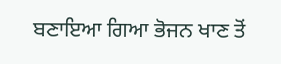ਬਣਾਇਆ ਗਿਆ ਭੋਜਨ ਖਾਣ ਤੋਂ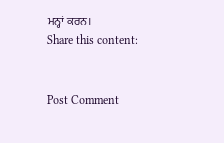ਮਨ੍ਹਾਂ ਕਰਨ।
Share this content:


Post Comment